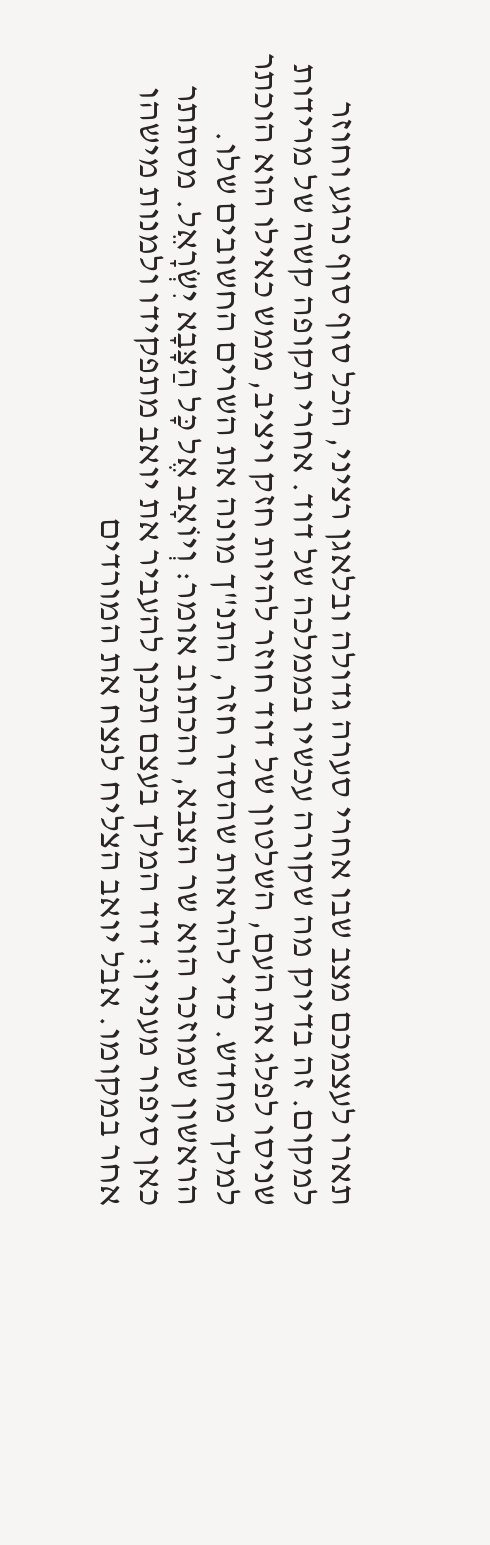תארו לעצמכם מצב שבו אחרי סערה גדולה ובלאגן רציני, הכל סוף סוף נרגע וחוזר למקום. זה בדיוק מה שקורה עכשיו בממלכה של דוד. אחרי תקופה קשה של מרידות שניסו לפלג את העם, השלטון של דוד חוזר להיות חזק ויציב, ממש כאילו הוא הוכתר למלך מחדש. כדי להראות שהסדר חזר, התנ"ך מונה את השרים החשובים שלו.
הראשון שמוזכר הוא שר הצבא, והכתוב אומר: וְיוֹאָב אֶל כָּל הַצָּבָא יִשְׂרָאֵל. מסתתר כאן סיפור מעניין: דוד המלך בעצם תכנן להעביר את יואב מתפקידו ולמנות מישהו אחר במקומו. אבל יואב הצליח לנצח את המורדים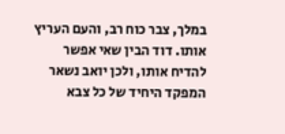במלך, צבר כוח רב, והעם העריץ אותו. דוד הבין שאי אפשר להדיח אותו, ולכן יואב נשאר המפקד היחיד של כל צבא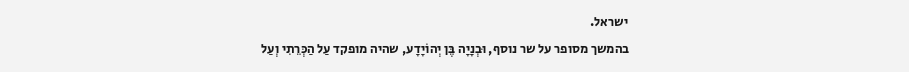ישראל.
בהמשך מסופר על שר נוסף, וּבְנָיָה בֶּן יְהוֹיָדָע, שהיה מופקד עַל הַכְּרֵתִי וְעַל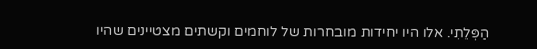הַפְּלֵתִי. אלו היו יחידות מובחרות של לוחמים וקשתים מצטיינים שהיו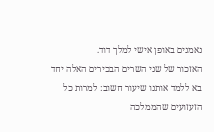נאמנים באופן אישי למלך דוד.
האזכור של שני השרים הבכירים האלה יחד בא ללמד אותנו שיעור חשוב: למרות כל הזעזועים שהממלכה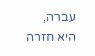עברה, היא חזרה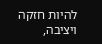להיות חזקה ויציבה,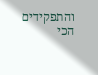והתפקידים הכי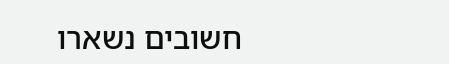חשובים נשארו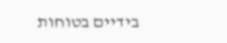בידיים בטוחות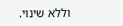וללא שינוי.